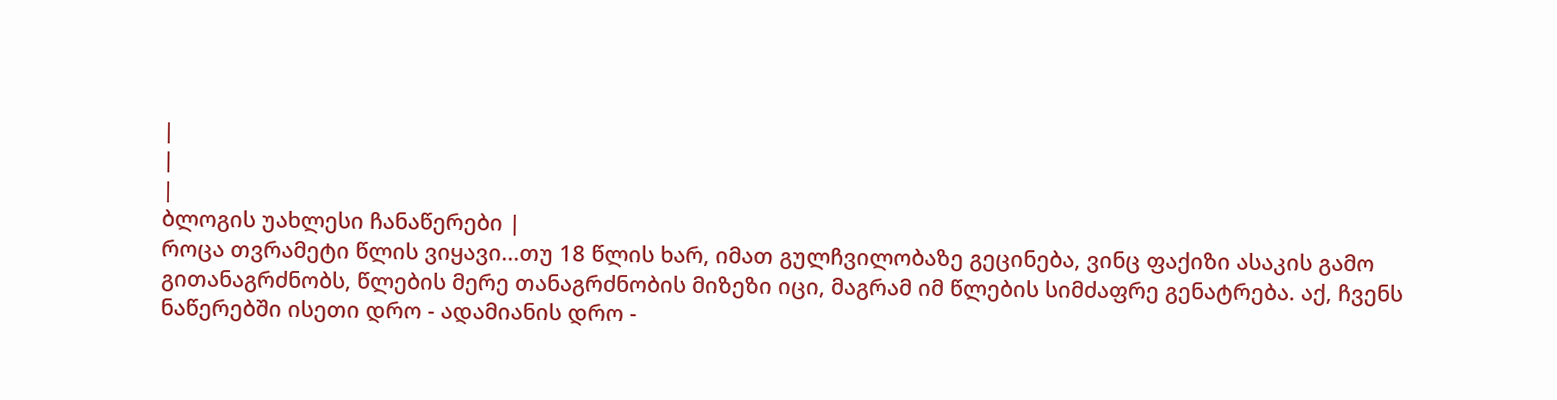|
|
|
ბლოგის უახლესი ჩანაწერები |
როცა თვრამეტი წლის ვიყავი...თუ 18 წლის ხარ, იმათ გულჩვილობაზე გეცინება, ვინც ფაქიზი ასაკის გამო გითანაგრძნობს, წლების მერე თანაგრძნობის მიზეზი იცი, მაგრამ იმ წლების სიმძაფრე გენატრება. აქ, ჩვენს ნაწერებში ისეთი დრო - ადამიანის დრო -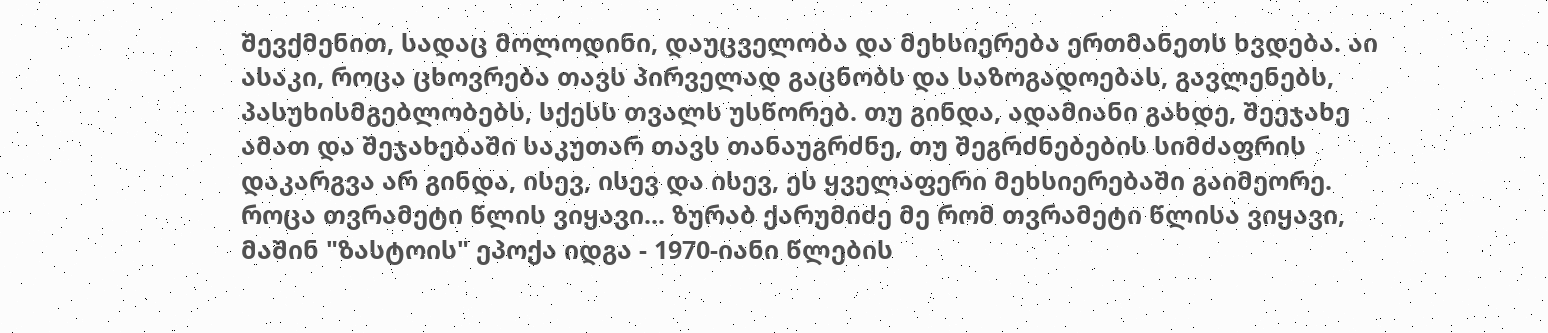შევქმენით, სადაც მოლოდინი, დაუცველობა და მეხსიერება ერთმანეთს ხვდება. აი ასაკი, როცა ცხოვრება თავს პირველად გაცნობს და საზოგადოებას, გავლენებს, პასუხისმგებლობებს, სქესს თვალს უსწორებ. თუ გინდა, ადამიანი გახდე, შეეჯახე ამათ და შეჯახებაში საკუთარ თავს თანაუგრძნე, თუ შეგრძნებების სიმძაფრის დაკარგვა არ გინდა, ისევ, ისევ და ისევ, ეს ყველაფერი მეხსიერებაში გაიმეორე.
როცა თვრამეტი წლის ვიყავი... ზურაბ ქარუმიძე მე რომ თვრამეტი წლისა ვიყავი, მაშინ "ზასტოის" ეპოქა იდგა - 1970-იანი წლების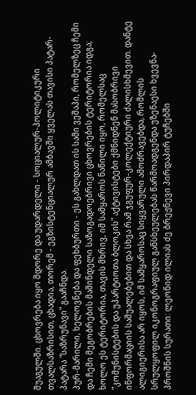შუაგულში. ცხოვრება იყო მდორე და უდარდელი - სოციალურ-პოლიტიკური თვალსაზრისით, ცხადია, თორემ - ეგზისტენციალურ ამბავში ყველას თავისი პატარ-პატარა "საზრუნავი" გააჩნდა.
პურ-მარილი, ხელოვნება და ფეხბურთი - ეს გახლდათ ის სამი ვეშაპი, რომელზეც ჩემი და ჩემი მეგობრების მაშინდელი საზოგადოებრივი ცხოვრების ტერიტორია იდგა; ხოლო ეს ტერიტორია, თავის მხრივ, იმ სამყაროს ნაწილი იყო, რომელსაც "კომუნისტების და უპარტიოთა ბლოკის" აქტივისტები ქმნიდნენ მასობრივი ინფორმაციის საშუალებებით და სხვა რამ ჯგუფურ-კოლექტიური ძალისხმევით. დანტე ალიგიერისა არ იყოს, იმ სამყაროსაც სიყვარული ამოძრავებდა, რომლის სრულყოფილ იკონოგრაფიულ განსხეულებას წარმოადგენდა უზენაესი ხვევნა-პროშნის სურათი: ლეონიდ ილიას ძე ბრეჟნევი პირდაპირ ტუჩებში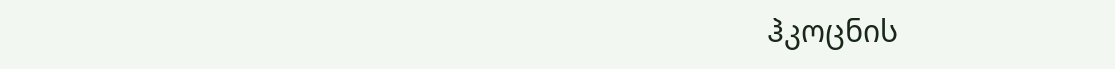ჰკოცნის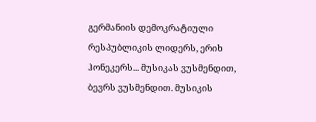გერმანიის დემოკრატიული რესპუბლიკის ლიდერს, ერიხ ჰონეკერს... მუსიკას ვუსმენდით, ბევრს ვუსმენდით. მუსიკის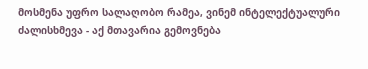მოსმენა უფრო სალაღობო რამეა, ვინემ ინტელექტუალური ძალისხმევა - აქ მთავარია გემოვნება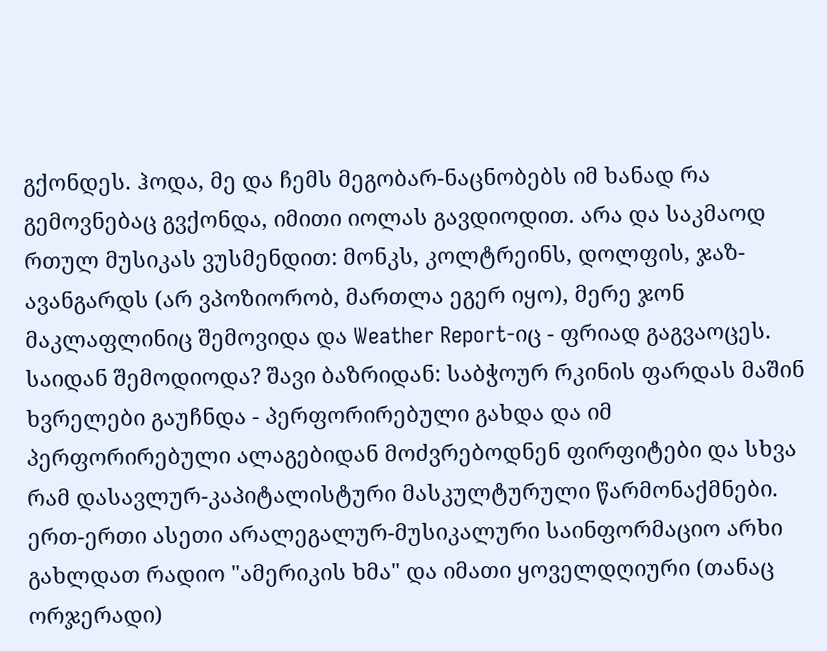გქონდეს. ჰოდა, მე და ჩემს მეგობარ-ნაცნობებს იმ ხანად რა გემოვნებაც გვქონდა, იმითი იოლას გავდიოდით. არა და საკმაოდ რთულ მუსიკას ვუსმენდით: მონკს, კოლტრეინს, დოლფის, ჯაზ-ავანგარდს (არ ვპოზიორობ, მართლა ეგერ იყო), მერე ჯონ მაკლაფლინიც შემოვიდა და Weather Report-იც - ფრიად გაგვაოცეს. საიდან შემოდიოდა? შავი ბაზრიდან: საბჭოურ რკინის ფარდას მაშინ ხვრელები გაუჩნდა - პერფორირებული გახდა და იმ პერფორირებული ალაგებიდან მოძვრებოდნენ ფირფიტები და სხვა რამ დასავლურ-კაპიტალისტური მასკულტურული წარმონაქმნები. ერთ-ერთი ასეთი არალეგალურ-მუსიკალური საინფორმაციო არხი გახლდათ რადიო "ამერიკის ხმა" და იმათი ყოველდღიური (თანაც ორჯერადი)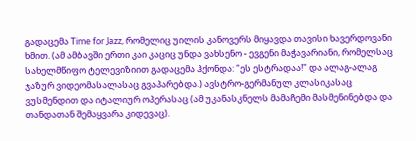გადაცემა Time for Jazz, რომელიც უილის კანოვერს მიყავდა თავისი ხავერდოვანი ხმით. (ამ ამბავში ერთი კაი კაციც უნდა ვახსენო - ევგენი მაჭავარიანი, რომელსაც სახელმწიფო ტელევიზიით გადაცემა ჰქონდა: "ეს ესტრადაა!" და ალაგ-ალაგ ჯაზურ ვიდეომასალასაც გვაპარებდა.) ავსტრო-გერმანულ კლასიკასაც ვუსმენდით და იტალიურ ოპერასაც (ამ უკანასკნელს მამაჩემი მასმენინებდა და თანდათან შემაყვარა კიდევაც).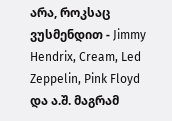არა, როკსაც ვუსმენდით - Jimmy Hendrix, Cream, Led Zeppelin, Pink Floyd და ა.შ. მაგრამ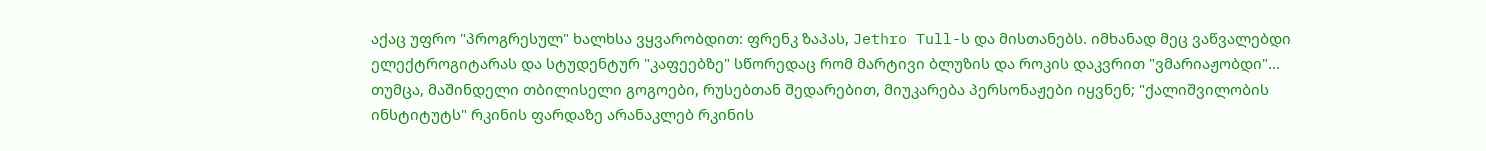აქაც უფრო "პროგრესულ" ხალხსა ვყვარობდით: ფრენკ ზაპას, Jethro Tull-ს და მისთანებს. იმხანად მეც ვაწვალებდი ელექტროგიტარას და სტუდენტურ "კაფეებზე" სწორედაც რომ მარტივი ბლუზის და როკის დაკვრით "ვმარიაჟობდი"... თუმცა, მაშინდელი თბილისელი გოგოები, რუსებთან შედარებით, მიუკარება პერსონაჟები იყვნენ; "ქალიშვილობის ინსტიტუტს" რკინის ფარდაზე არანაკლებ რკინის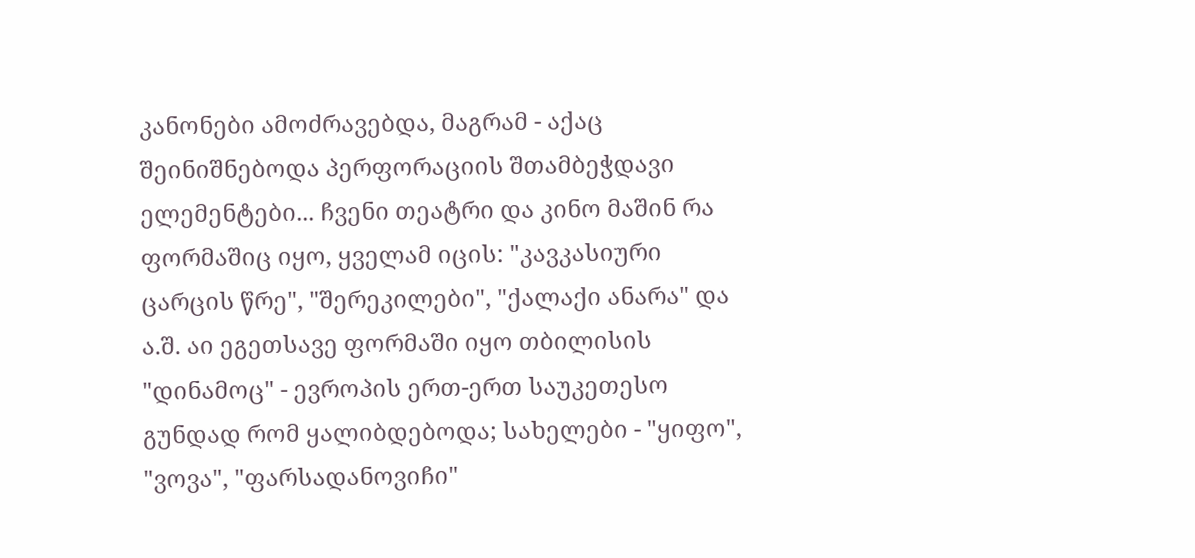კანონები ამოძრავებდა, მაგრამ - აქაც შეინიშნებოდა პერფორაციის შთამბეჭდავი ელემენტები... ჩვენი თეატრი და კინო მაშინ რა ფორმაშიც იყო, ყველამ იცის: "კავკასიური ცარცის წრე", "შერეკილები", "ქალაქი ანარა" და ა.შ. აი ეგეთსავე ფორმაში იყო თბილისის "დინამოც" - ევროპის ერთ-ერთ საუკეთესო გუნდად რომ ყალიბდებოდა; სახელები - "ყიფო", "ვოვა", "ფარსადანოვიჩი"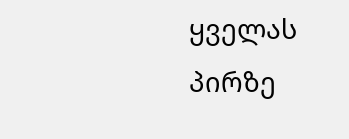ყველას პირზე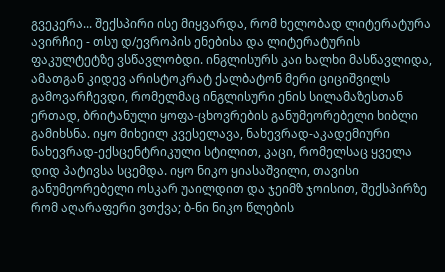გვეკერა... შექსპირი ისე მიყვარდა, რომ ხელობად ლიტერატურა ავირჩიე - თსუ დ/ევროპის ენებისა და ლიტერატურის ფაკულტეტზე ვსწავლობდი. ინგლისურს კაი ხალხი მასწავლიდა, ამათგან კიდევ არისტოკრატ ქალბატონ მერი ციციშვილს გამოვარჩევდი, რომელმაც ინგლისური ენის სილამაზესთან ერთად, ბრიტანული ყოფა-ცხოვრების განუმეორებელი ხიბლი გამიხსნა. იყო მიხეილ კვესელავა, ნახევრად-აკადემიური ნახევრად-ექსცენტრიკული სტილით, კაცი, რომელსაც ყველა დიდ პატივსა სცემდა. იყო ნიკო ყიასაშვილი, თავისი განუმეორებელი ოსკარ უაილდით და ჯეიმზ ჯოისით, შექსპირზე რომ აღარაფერი ვთქვა; ბ-ნი ნიკო წლების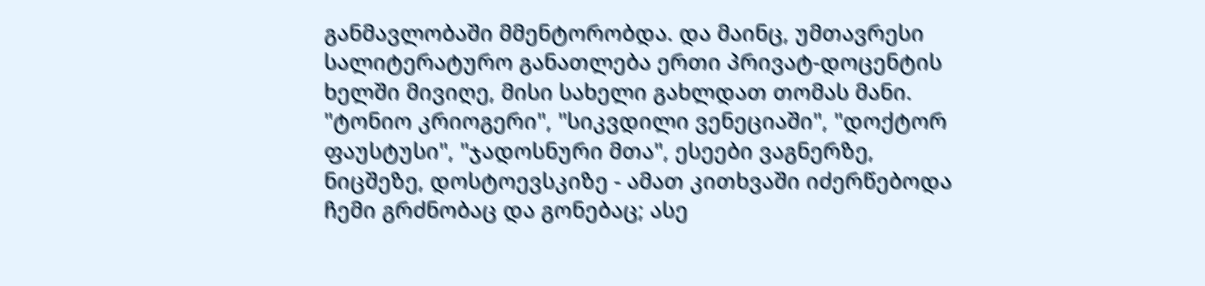განმავლობაში მმენტორობდა. და მაინც, უმთავრესი სალიტერატურო განათლება ერთი პრივატ-დოცენტის ხელში მივიღე, მისი სახელი გახლდათ თომას მანი. "ტონიო კრიოგერი", "სიკვდილი ვენეციაში", "დოქტორ ფაუსტუსი", "ჯადოსნური მთა", ესეები ვაგნერზე, ნიცშეზე, დოსტოევსკიზე - ამათ კითხვაში იძერწებოდა ჩემი გრძნობაც და გონებაც; ასე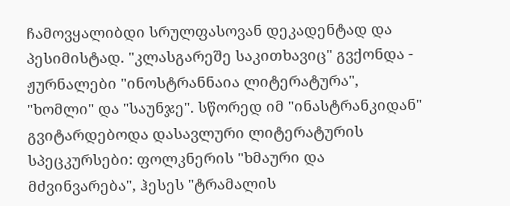ჩამოვყალიბდი სრულფასოვან დეკადენტად და პესიმისტად. "კლასგარეშე საკითხავიც" გვქონდა - ჟურნალები "ინოსტრანნაია ლიტერატურა", "ხომლი" და "საუნჯე". სწორედ იმ "ინასტრანკიდან" გვიტარდებოდა დასავლური ლიტერატურის სპეცკურსები: ფოლკნერის "ხმაური და მძვინვარება", ჰესეს "ტრამალის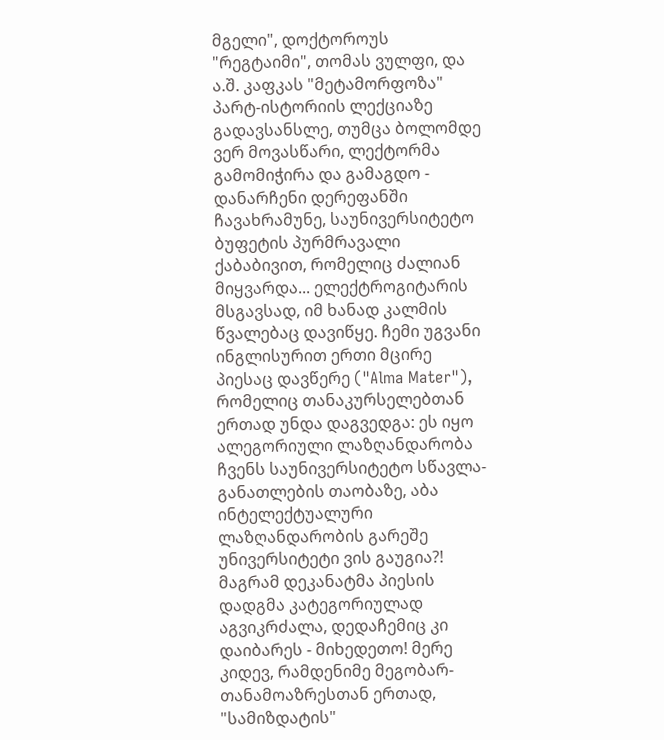მგელი", დოქტოროუს "რეგტაიმი", თომას ვულფი, და ა.შ. კაფკას "მეტამორფოზა" პარტ-ისტორიის ლექციაზე გადავსანსლე, თუმცა ბოლომდე ვერ მოვასწარი, ლექტორმა გამომიჭირა და გამაგდო - დანარჩენი დერეფანში ჩავახრამუნე, საუნივერსიტეტო ბუფეტის პურმრავალი ქაბაბივით, რომელიც ძალიან მიყვარდა... ელექტროგიტარის მსგავსად, იმ ხანად კალმის წვალებაც დავიწყე. ჩემი უგვანი ინგლისურით ერთი მცირე პიესაც დავწერე ("Alma Mater"), რომელიც თანაკურსელებთან ერთად უნდა დაგვედგა: ეს იყო ალეგორიული ლაზღანდარობა ჩვენს საუნივერსიტეტო სწავლა-განათლების თაობაზე, აბა ინტელექტუალური ლაზღანდარობის გარეშე უნივერსიტეტი ვის გაუგია?! მაგრამ დეკანატმა პიესის დადგმა კატეგორიულად აგვიკრძალა, დედაჩემიც კი დაიბარეს - მიხედეთო! მერე კიდევ, რამდენიმე მეგობარ-თანამოაზრესთან ერთად, "სამიზდატის"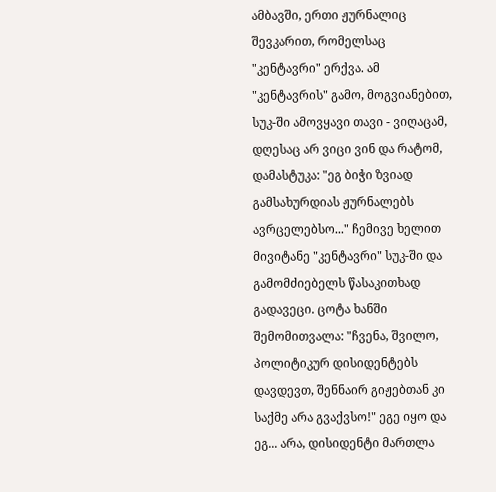ამბავში, ერთი ჟურნალიც შევკარით, რომელსაც "კენტავრი" ერქვა. ამ "კენტავრის" გამო, მოგვიანებით, სუკ-ში ამოვყავი თავი - ვიღაცამ, დღესაც არ ვიცი ვინ და რატომ, დამასტუკა: "ეგ ბიჭი ზვიად გამსახურდიას ჟურნალებს ავრცელებსო..." ჩემივე ხელით მივიტანე "კენტავრი" სუკ-ში და გამომძიებელს წასაკითხად გადავეცი. ცოტა ხანში შემომითვალა: "ჩვენა, შვილო, პოლიტიკურ დისიდენტებს დავდევთ, შენნაირ გიჟებთან კი საქმე არა გვაქვსო!" ეგე იყო და ეგ... არა, დისიდენტი მართლა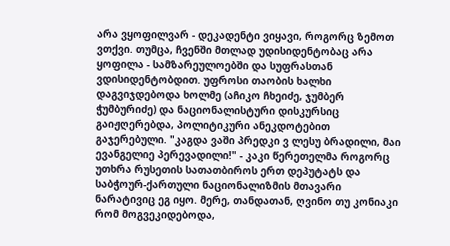არა ვყოფილვარ - დეკადენტი ვიყავი, როგორც ზემოთ ვთქვი. თუმცა, ჩვენში მთლად უდისიდენტობაც არა ყოფილა - სამზარეულოებში და სუფრასთან ვდისიდენტობდით. უფროსი თაობის ხალხი დაგვიჯდებოდა ხოლმე (აჩიკო ჩხეიძე, ჯუმბერ ჭუმბურიძე) და ნაციონალისტური დისკურსიც გაიჟღერებდა, პოლიტიკური ანეკდოტებით გაჯერებული. "კაგდა ვაში პრედკი ვ ლესუ ბრადილი, მაი ევანგელიე პერევადილი!" - კაკი წერეთელმა როგორც უთხრა რუსეთის სათათბიროს ერთ დეპუტატს და საბჭოურ-ქართული ნაციონალიზმის მთავარი ნარატივიც ეგ იყო. მერე, თანდათან, ღვინო თუ კონიაკი რომ მოგვეკიდებოდა,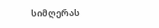სიმღერას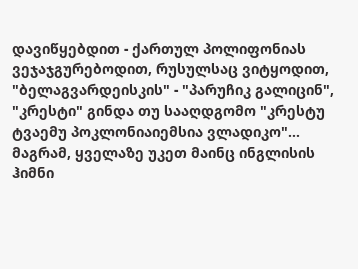დავიწყებდით - ქართულ პოლიფონიას ვეჯაჯგურებოდით, რუსულსაც ვიტყოდით, "ბელაგვარდეისკის" - "პარუჩიკ გალიცინ", "კრესტი" გინდა თუ სააღდგომო "კრესტუ ტვაემუ პოკლონიაიემსია ვლადიკო"... მაგრამ, ყველაზე უკეთ მაინც ინგლისის ჰიმნი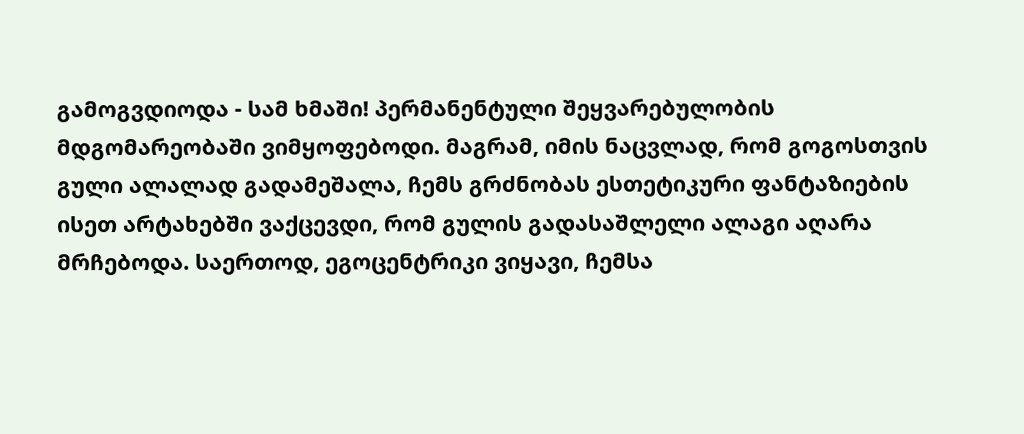გამოგვდიოდა - სამ ხმაში! პერმანენტული შეყვარებულობის მდგომარეობაში ვიმყოფებოდი. მაგრამ, იმის ნაცვლად, რომ გოგოსთვის გული ალალად გადამეშალა, ჩემს გრძნობას ესთეტიკური ფანტაზიების ისეთ არტახებში ვაქცევდი, რომ გულის გადასაშლელი ალაგი აღარა მრჩებოდა. საერთოდ, ეგოცენტრიკი ვიყავი, ჩემსა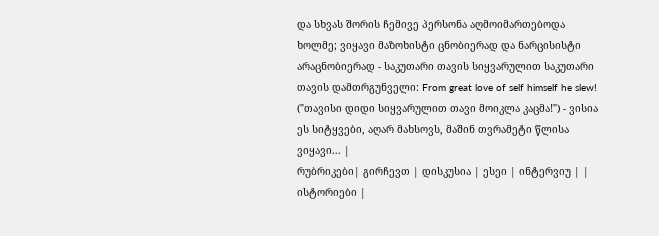და სხვას შორის ჩემივე პერსონა აღმოიმართებოდა ხოლმე; ვიყავი მაზოხისტი ცნობიერად და ნარცისისტი არაცნობიერად - საკუთარი თავის სიყვარულით საკუთარი თავის დამთრგუნველი: From great love of self himself he slew! ("თავისი დიდი სიყვარულით თავი მოიკლა კაცმა!") - ვისია ეს სიტყვები, აღარ მახსოვს, მაშინ თვრამეტი წლისა ვიყავი... |
რუბრიკები| გირჩევთ | დისკუსია | ესეი | ინტერვიუ | | ისტორიები |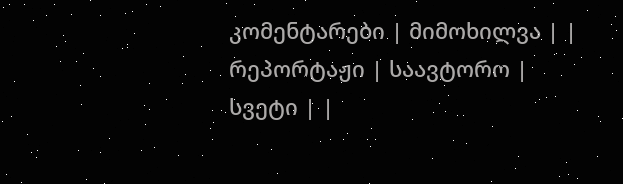კომენტარები | მიმოხილვა | | რეპორტაჟი | საავტორო | სვეტი | |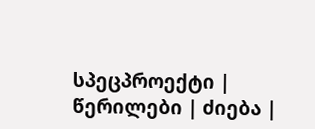სპეცპროექტი | წერილები | ძიება |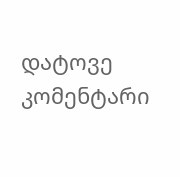დატოვე კომენტარი